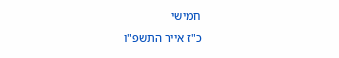חמישי
כ"ז אייר התשפ"ו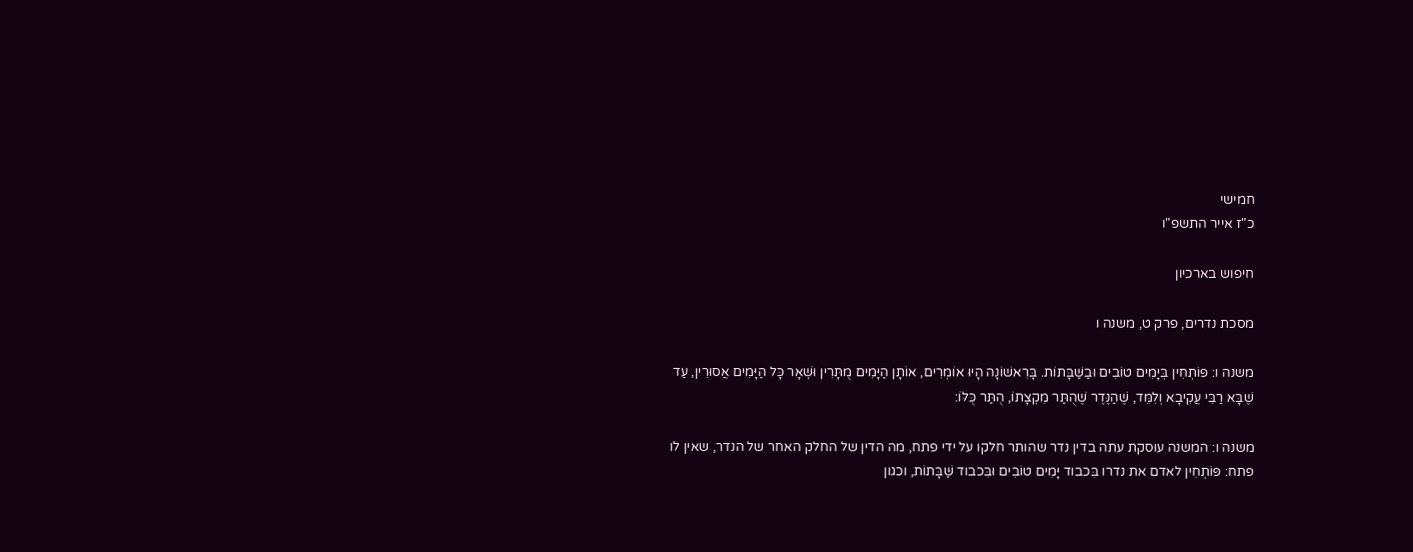חמישי
כ"ז אייר התשפ"ו

חיפוש בארכיון

מסכת נדרים, פרק ט, משנה ו

משנה ו: פּוֹתְחִין בְּיָמִים טוֹבִים וּבַשַּׁבָּתוֹת. בָּרִאשׁוֹנָה הָיוּ אוֹמְרִים, אוֹתָן הַיָּמִים מֻתָּרִין וּשְׁאָר כָּל הַיָּמִים אֲסוּרִין, עַד שֶׁבָּא רַבִּי עֲקִיבָא וְלִמֵּד, שֶׁהַנֶּדֶר שֶׁהֻתַּר מִקְצָתוֹ, הֻתַּר כֻּלּוֹ:

משנה ו: המשנה עוסקת עתה בדין נדר שהותר חלקו על ידי פתח, מה הדין של החלק האחר של הנדר, שאין לו פתח: פּוֹתְחִין לאדם את נדרו בִּכבוד יָּמִים טוֹבִים וּבִּכבוד שַּׁבָּתוֹת, וכגון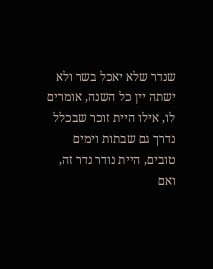שנדר שלא יאכל בשר ולא ישתה יין כל השנה, אומרים לו, אילו היית זוכר שבכלל נדרך גם שבתות וימים טובים, היית נודר נדר זה, ואם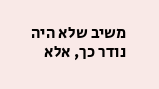משיב שלא היה נודר כך, אלא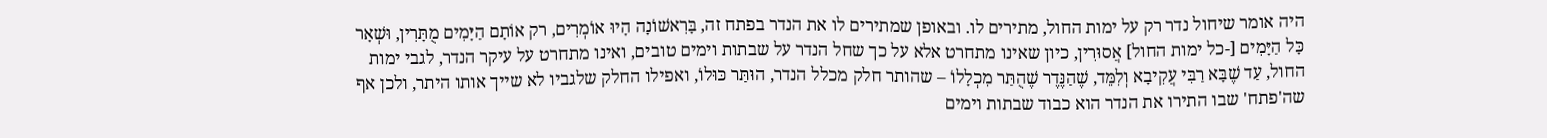היה אומר שיחול נדר רק על ימות החול, מתירים לו. ובאופן שמתירים לו את הנדר בפתח זה, בָּרִאשׁוֹנָה הָיוּ אוֹמְרִים, רק אוֹתָם הַיָּמִים מֻתָּרִין, וּשְׁאָר כָּל הַיָּמִים [-כל ימות החול] אֲסוּרִין, כיון שאינו מתחרט אלא על כך שחל הנדר על שבתות וימים טובים, ואינו מתחרט על עיקר הנדר, לגבי ימות החול, עַד שֶׁבָּא רַבִּי עֲקִיבָא וְלִמֵּד, שֶׁהַנֶּדֶר שֶׁהֻתַּר מִכְלָלוֹ – שהותר חלק מכלל הנדר, הוּתַּר כּוּלוֹ, ואפילו החלק שלגביו לא שייך אותו היתר, ולכן אף שה'פתח' שבו התירו את הנדר הוא כבוד שבתות וימים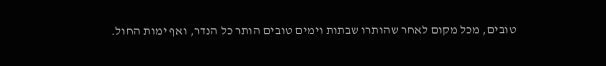טובים, מכל מקום לאחר שהותרו שבתות וימים טובים הותר כל הנדר, ואף ימות החול.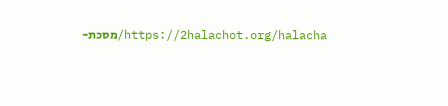https://2halachot.org/halacha/מסכת-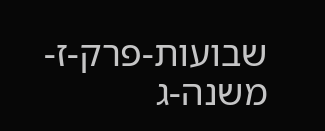שבועות-פרק-ז-משנה-ג